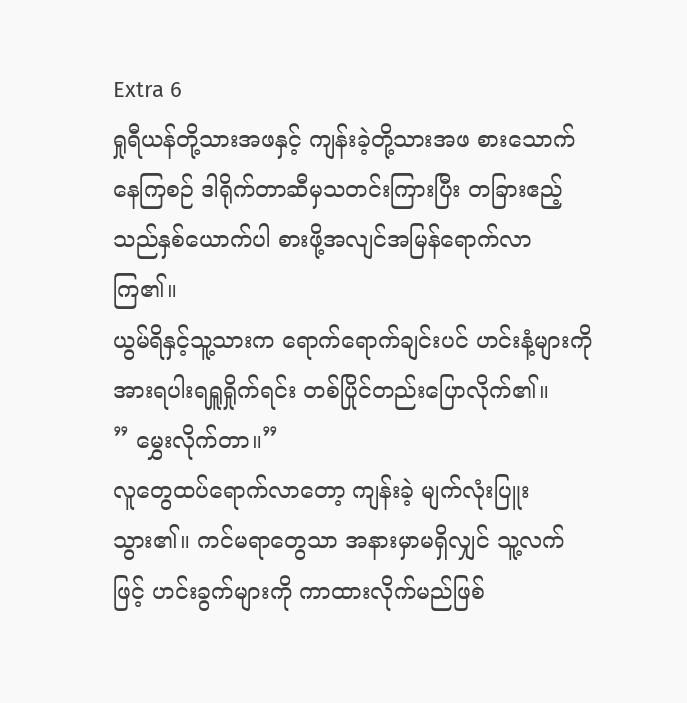Extra 6
ရှုရီယန်တို့သားအဖနှင့် ကျန်းခဲ့တို့သားအဖ စားသောက်နေကြစဉ် ဒါရိုက်တာဆီမှသတင်းကြားပြီး တခြားဧည့်သည်နှစ်ယောက်ပါ စားဖို့အလျင်အမြန်ရောက်လာကြ၏။
ယွမ်ရိနှင့်သူ့သားက ရောက်ရောက်ချင်းပင် ဟင်းနံ့များကို အားရပါးရရှူရှိုက်ရင်း တစ်ပြိုင်တည်းပြောလိုက်၏။
” မွှေးလိုက်တာ။”
လူတွေထပ်ရောက်လာတော့ ကျန်းခဲ့ မျက်လုံးပြူးသွား၏။ ကင်မရာတွေသာ အနားမှာမရှိလျှင် သူ့လက်ဖြင့် ဟင်းခွက်များကို ကာထားလိုက်မည်ဖြစ်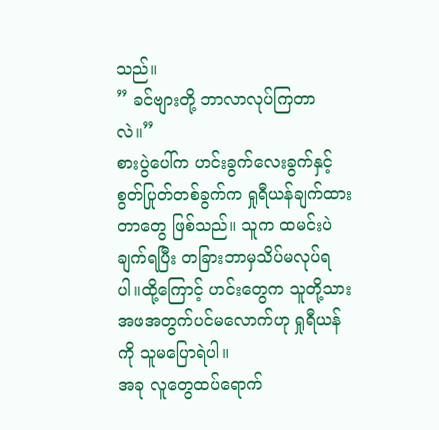သည်။
” ခင်ဗျားတို့ ဘာလာလုပ်ကြတာလဲ။”
စားပွဲပေါ်က ဟင်းခွက်လေးခွက်နှင့်စွတ်ပြုတ်တစ်ခွက်က ရှုရီယန်ချက်ထားတာတွေ ဖြစ်သည်။ သူက ထမင်းပဲချက်ရပြီး တခြားဘာမှသိပ်မလုပ်ရပါ။ထို့ကြောင့် ဟင်းတွေက သူတို့သားအဖအတွက်ပင်မလောက်ဟု ရှုရီယန်ကို သူမပြောရဲပါ။
အခု လူတွေထပ်ရောက်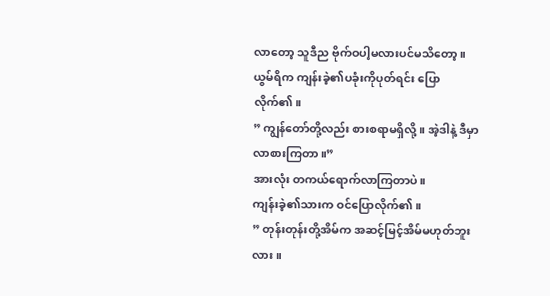လာတော့ သူဒီည ဗိုက်ဝပါ့မလားပင်မသိတော့။
ယွမ်ရိက ကျန်းခဲ့၏ပခုံးကိုပုတ်ရင်း ပြောလိုက်၏။
” ကျွန်တော်တို့လည်း စားစရာမရှိလို့။ အဲ့ဒါနဲ့ ဒီမှာလာစားကြတာ။”
အားလုံး တကယ်ရောက်လာကြတာပဲ။
ကျန်းခဲ့၏သားက ဝင်ပြောလိုက်၏။
” တုန်းတုန်းတို့အိမ်က အဆင့်မြင့်အိမ်မဟုတ်ဘူးလား။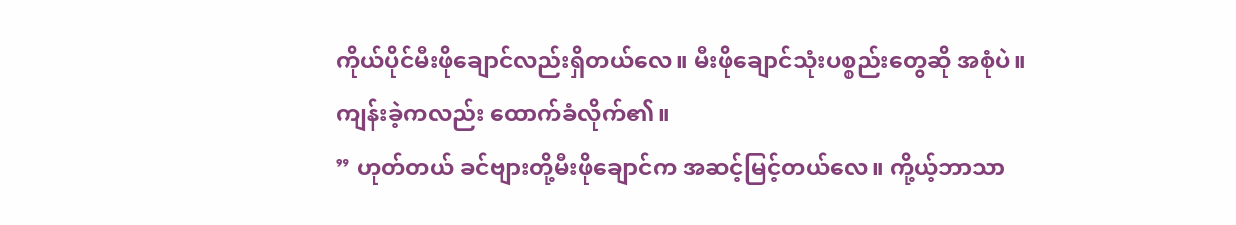ကိုယ်ပိုင်မီးဖိုချောင်လည်းရှိတယ်လေ။ မီးဖိုချောင်သုံးပစ္စည်းတွေဆို အစုံပဲ။
ကျန်းခဲ့ကလည်း ထောက်ခံလိုက်၏။
” ဟုတ်တယ် ခင်ဗျားတို့မီးဖိုချောင်က အဆင့်မြင့်တယ်လေ။ ကို့ယ့်ဘာသာ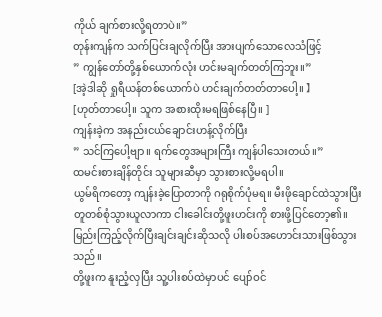ကိုယ် ချက်စားလို့ရတာပဲ။”
တုန်းကျန်က သက်ပြင်းချလိုက်ပြီး အားပျက်သောလေသံဖြင့်
” ကျွန်တော်တို့နှစ်ယောက်လုံး ဟင်းမချက်တတ်ကြဘူး။”
[အဲ့ဒါဆို ရှုရီယန်တစ်ယောက်ပဲ ဟင်းချက်တတ်တာပေါ့။ 】
[ဟုတ်တာပေါ့။ သူက အစားထိုးမရဖြစ်နေပြီ။ ]
ကျန်းခဲ့က အနည်းငယ်ချောင်းဟန့်လိုက်ပြီး
” သင်ကြပေါ့ဗျာ။ ရက်တွေအများကြီး ကျန်ပါသေးတယ်။”
ထမင်းစားချိန်တိုင်း သူများဆီမှာ သွားစားလို့မရပါ။
ယွမ်ရိကတော့ ကျန်းခဲ့ပြောတာကို ဂရုစိုက်ပုံမရ။ မီးဖိုချောင်ထဲသွားပြီး တူတစ်စုံသွားယူလာကာ ငါးခေါင်းတို့ဖူးဟင်းကို စားဖို့ပြင်တော့၏။ မြည်းကြည့်လိုက်ပြီးချင်းချင်းဆိုသလို ပါးစပ်အဟောင်းသားဖြစ်သွားသည်။
တို့ဖူးက နူးညံ့လှပြီး သူ့ပါးစပ်ထဲမှာပင် ပျော်ဝင်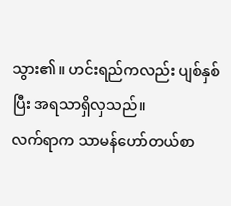သွား၏။ ဟင်းရည်ကလည်း ပျစ်နှစ်ပြီး အရသာရှိလှသည်။
လက်ရာက သာမန်ဟော်တယ်စာ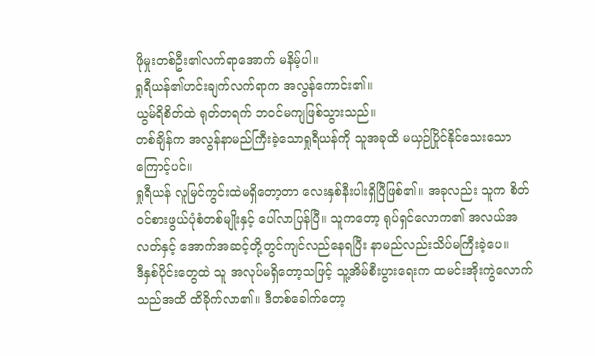ဖိုမှုးတစ်ဦး၏လက်ရာအောက် မနိမ့်ပါ။
ရှုရီယန်၏ဟင်းချက်လက်ရာက အလွန်ကောင်း၏။
ယွမ်ရိစိတ်ထဲ ရုတ်တရက် ဘဝင်မကျဖြစ်သွားသည်။
တစ်ချိန်က အလွန်နာမည်ကြီးခဲ့သောရှုရီယန်ကို သူအခုထိ မယှဉ်ပြိုင်နိုင်သေးသောကြောင့်ပင်။
ရှုရီယန် လူမြင်ကွင်းထဲမရှိတော့တာ လေးနှစ်နီးပါးရှိပြီဖြစ်၏။ အခုလည်း သူက စိတ်ဝင်စားဖွယ်ပုံစံတစ်မျိုးနှင့် ပေါ်လာပြန်ပြီ။ သူကတော့ ရုပ်ရှင်လောက၏ အလယ်အလတ်နှင့် အောက်အဆင့်တို့တွင်ကျင်လည်နေရပြီး နာမည်လည်းသိပ်မကြီးခဲ့ပေ။
ဒီနှစ်ပိုင်းတွေထဲ သူ အလုပ်မရှိတော့သဖြင့် သူ့အိမ်စီးပွားရေးက ထမင်းအိုးကွဲလောက်သည်အထိ ထိခိုက်လာ၏။ ဒီတစ်ခေါက်တော့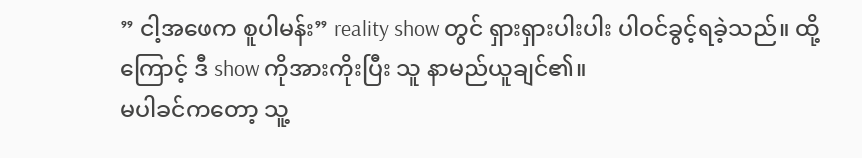” ငါ့အဖေက စူပါမန်း” reality show တွင် ရှားရှားပါးပါး ပါဝင်ခွင့်ရခဲ့သည်။ ထို့ကြောင့် ဒီ show ကိုအားကိုးပြီး သူ နာမည်ယူချင်၏။
မပါခင်ကတော့ သူ့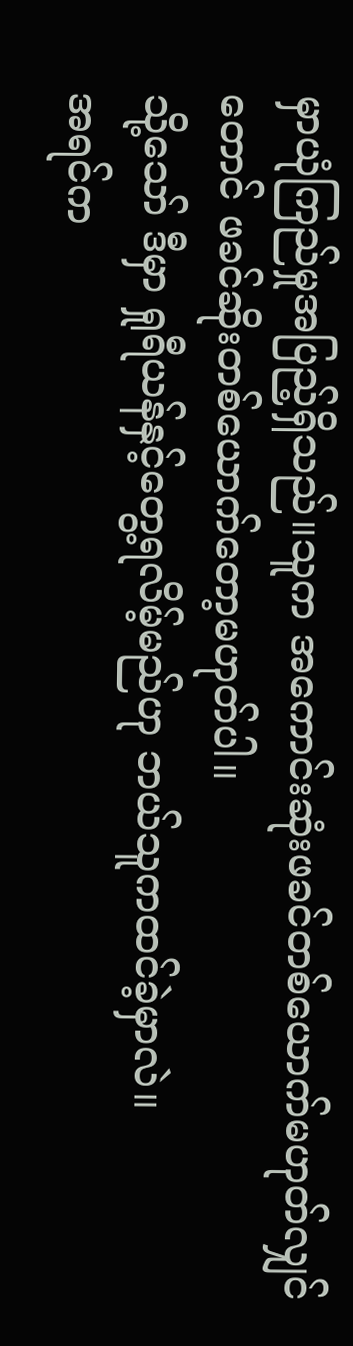မှာယုံကြည်မှုအပြည့်ရှိသည်။သူက အကောင်းဆုံးဖခင်တစ်ယောက်မဟုတ်လျှင်တောင် ဖခင်ဆိုးတစ်ယောက်တော့မဟုတ်ပါ။
သို့သော် ဒီမှာ ရှုရီယန်နှင့်တွေ့ရလိမ့်မည်ဟု ဘယ်သူကထင်ခဲ့မှာလဲ။
အရင်က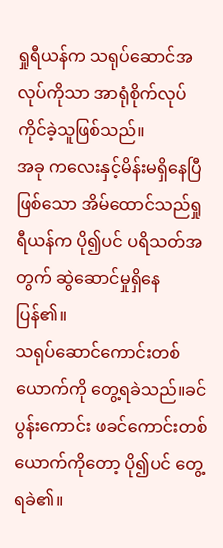ရှုရီယန်က သရုပ်ဆောင်အလုပ်ကိုသာ အာရုံစိုက်လုပ်ကိုင်ခဲ့သူဖြစ်သည်။
အခု ကလေးနှင့်မိန်းမရှိနေပြီဖြစ်သော အိမ်ထောင်သည်ရှုရီယန်က ပို၍ပင် ပရိသတ်အတွက် ဆွဲဆောင်မှုရှိနေပြန်၏။
သရုပ်ဆောင်ကောင်းတစ်ယောက်ကို တွေ့ရခဲသည်။ခင်ပွန်းကောင်း ဖခင်ကောင်းတစ်ယောက်ကိုတော့ ပို၍ပင် တွေ့ရခဲ၏။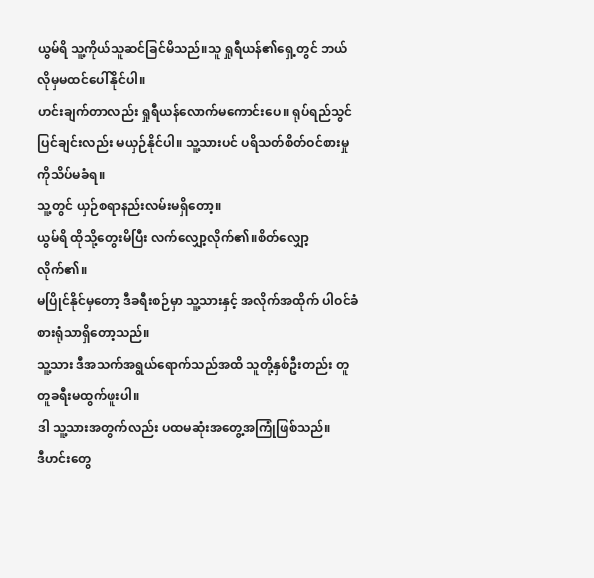ယွမ်ရိ သူ့ကိုယ်သူဆင်ခြင်မိသည်။သူ ရှုရီယန်၏ရှေ့တွင် ဘယ်လိုမှမထင်ပေါ်နိုင်ပါ။
ဟင်းချက်တာလည်း ရှုရီယန်လောက်မကောင်းပေ။ ရုပ်ရည်သွင်ပြင်ချင်းလည်း မယှဉ်နိုင်ပါ။ သူ့သားပင် ပရိသတ်စိတ်ဝင်စားမှုကိုသိပ်မခံရ။
သူ့တွင် ယှဉ်စရာနည်းလမ်းမရှိတော့။
ယွမ်ရိ ထိုသို့တွေးမိပြီး လက်လျှော့လိုက်၏။စိတ်လျှော့လိုက်၏။
မပြိုင်နိုင်မှတော့ ဒီခရီးစဉ်မှာ သူ့သားနှင့် အလိုက်အထိုက် ပါဝင်ခံစားရုံသာရှိတော့သည်။
သူ့သား ဒီအသက်အရွယ်ရောက်သည်အထိ သူတို့နှစ်ဦးတည်း တူတူခရီးမထွက်ဖူးပါ။
ဒါ သူ့သားအတွက်လည်း ပထမဆုံးအတွေ့အကြုံဖြစ်သည်။
ဒီဟင်းတွေ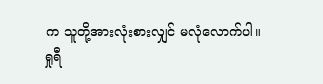က သူတို့အားလုံးစားလျှင် မလုံလောက်ပါ။
ရှုရီ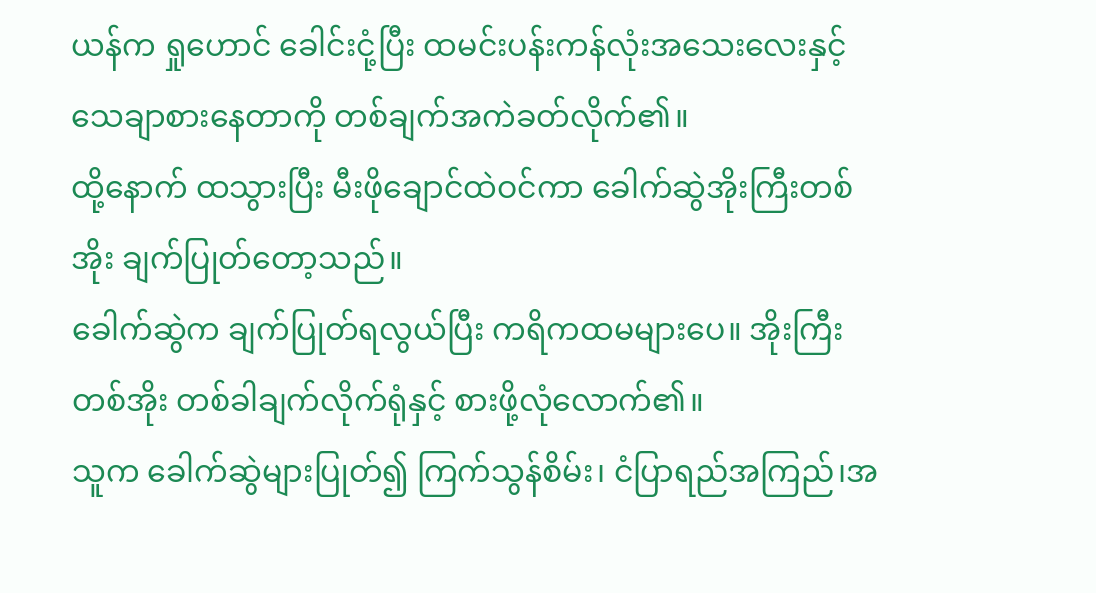ယန်က ရှုဟောင် ခေါင်းငုံ့ပြီး ထမင်းပန်းကန်လုံးအသေးလေးနှင့် သေချာစားနေတာကို တစ်ချက်အကဲခတ်လိုက်၏။
ထို့နောက် ထသွားပြီး မီးဖိုချောင်ထဲဝင်ကာ ခေါက်ဆွဲအိုးကြီးတစ်အိုး ချက်ပြုတ်တော့သည်။
ခေါက်ဆွဲက ချက်ပြုတ်ရလွယ်ပြီး ကရိကထမများပေ။ အိုးကြီးတစ်အိုး တစ်ခါချက်လိုက်ရုံနှင့် စားဖို့လုံလောက်၏။
သူက ခေါက်ဆွဲများပြုတ်၍ ကြက်သွန်စိမ်း၊ ငံပြာရည်အကြည်၊အ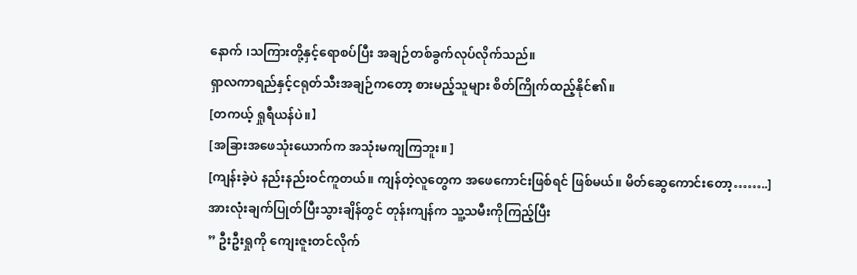နောက် ၊သကြားတို့နှင့်ရောစပ်ပြီး အချဉ်တစ်ခွက်လုပ်လိုက်သည်။
ရှာလကာရည်နှင့်ငရုတ်သီးအချဉ်ကတော့ စားမည့်သူများ စိတ်ကြိုက်ထည့်နိုင်၏။
[တကယ့် ရှုရီယန်ပဲ။】
[အခြားအဖေသုံးယောက်က အသုံးမကျကြဘူး။ ]
[ကျန်းခဲ့ပဲ နည်းနည်းဝင်ကူတယ်။ ကျန်တဲ့လူတွေက အဖေကောင်းဖြစ်ရင် ဖြစ်မယ်။ မိတ်ဆွေကောင်းတော့……..]
အားလုံးချက်ပြုတ်ပြီးသွားချိန်တွင် တုန်းကျန်က သူ့သမီးကိုကြည့်ပြီး
” ဦးဦးရှုကို ကျေးဇူးတင်လိုက်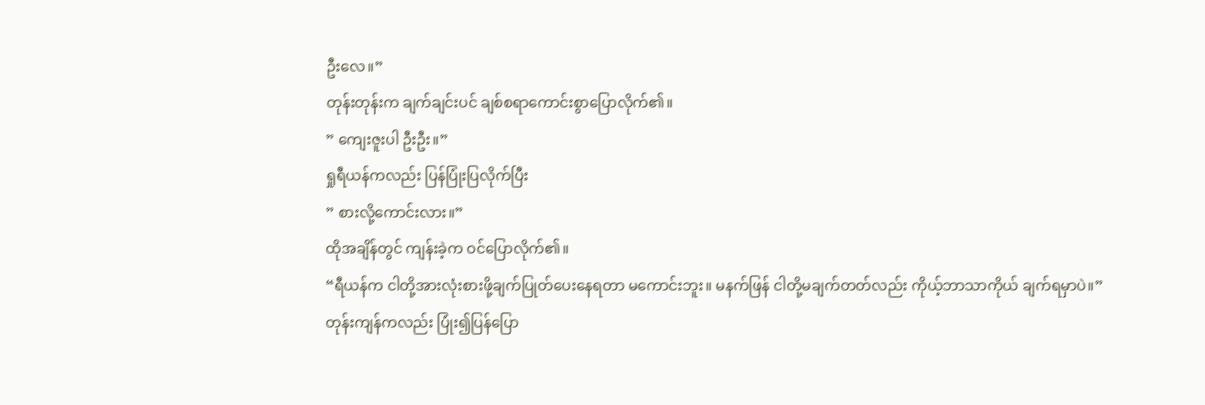ဦးလေ။”
တုန်းတုန်းက ချက်ချင်းပင် ချစ်စရာကောင်းစွာပြောလိုက်၏။
” ကျေးဇူးပါ ဦးဦး။”
ရှုရီယန်ကလည်း ပြန်ပြုံးပြလိုက်ပြီး
” စားလို့ကောင်းလား။”
ထိုအချိန်တွင် ကျန်းခဲ့က ဝင်ပြောလိုက်၏။
“ရီယန်က ငါတို့အားလုံးစားဖို့ချက်ပြုတ်ပေးနေရတာ မကောင်းဘူး။ မနက်ဖြန် ငါတို့မချက်တတ်လည်း ကိုယ့်ဘာသာကိုယ် ချက်ရမှာပဲ။”
တုန်းကျန်ကလည်း ပြုံး၍ပြန်ပြော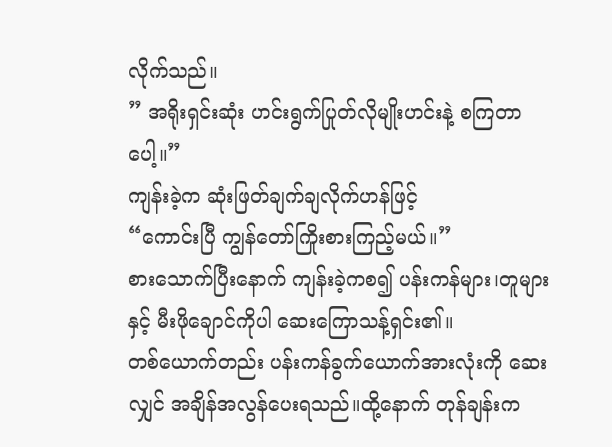လိုက်သည်။
” အရိုးရှင်းဆုံး ဟင်းရွက်ပြုတ်လိုမျိုးဟင်းနဲ့ စကြတာပေါ့။”
ကျန်းခဲ့က ဆုံးဖြတ်ချက်ချလိုက်ဟန်ဖြင့်
“ကောင်းပြီ ကျွန်တော်ကြိုးစားကြည့်မယ်။”
စားသောက်ပြီးနောက် ကျန်းခဲ့ကစ၍ ပန်းကန်များ၊တူများနှင့် မီးဖိုချောင်ကိုပါ ဆေးကြောသန့်ရှင်း၏။
တစ်ယောက်တည်း ပန်းကန်ခွက်ယောက်အားလုံးကို ဆေးလျှင် အချိန်အလွန်ပေးရသည်။ထို့နောက် တုန်ချန်းက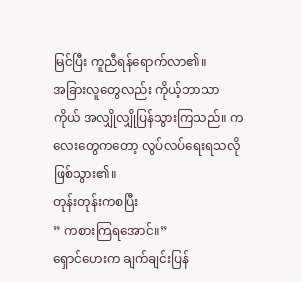မြင်ပြီး ကူညီရန်ရောက်လာ၏။
အခြားလူတွေလည်း ကိုယ့်ဘာသာကိုယ် အလျှိုလျှိုပြန်သွားကြသည်။ ကလေးတွေကတော့ လွပ်လပ်ရေးရသလိုဖြစ်သွား၏။
တုန်းတုန်းကစပြီး
” ကစားကြရအောင်။”
ရှောင်ဟေးက ချက်ချင်းပြန်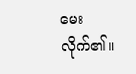မေးလိုက်၏။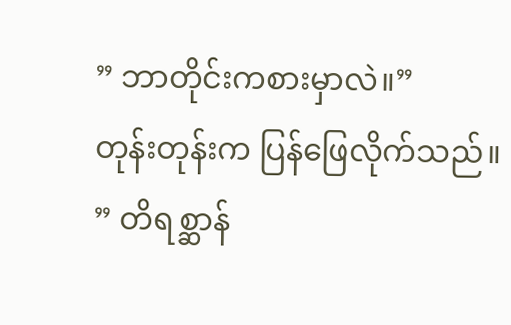” ဘာတိုင်းကစားမှာလဲ။”
တုန်းတုန်းက ပြန်ဖြေလိုက်သည်။
” တိရစ္ဆာန်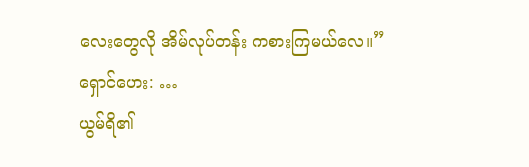လေးတွေလို အိမ်လုပ်တန်း ကစားကြမယ်လေ။”
ရှောင်ဟေး: …
ယွမ်ရိ၏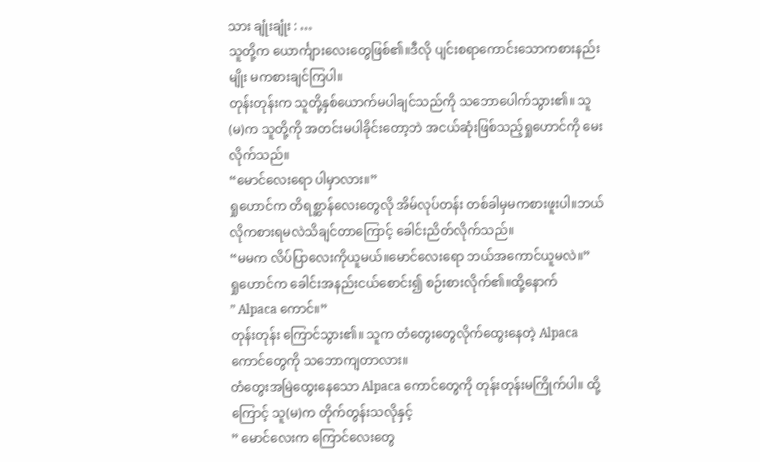သား ချုံးချုံး : …
သူတို့က ယောင်္ကျားလေးတွေဖြစ်၏။ဒီလို ပျင်းစရာကောင်းသောကစားနည်းမျိုး မကစားချင်ကြပါ။
တုန်းတုန်းက သူတို့နှစ်ယောက်မပါချင်သည်ကို သဘောပေါက်သွား၏။ သူ(မ)က သူတို့ကို အတင်းမပါခိုင်းတော့ဘဲ အငယ်ဆုံးဖြစ်သည့်ရှုဟောင်ကို မေးလိုက်သည်။
“မောင်လေးရော ပါမှာလား။”
ရှုဟောင်က တိရစ္ဆာန်လေးတွေလို အိမ်လုပ်တန်း တစ်ခါမှမကစားဖူးပါ။ဘယ်လိုကစားရမလဲသိချင်တာကြောင့် ခေါင်းညိတ်လိုက်သည်။
“မမက လိပ်ပြာလေးကိုယူမယ်။မောင်လေးရော ဘယ်အကောင်ယူမလဲ။”
ရှုဟောင်က ခေါင်းအနည်းငယ်စောင်း၍ စဉ်းစားလိုက်၏။ထို့နောက်
” Alpaca ကောင်။”
တုန်းတုန်း ကြောင်သွား၏။ သူက တံတွေးတွေလိုက်ထွေးနေတဲ့ Alpaca ကောင်တွေကို သဘောကျတာလား။
တံတွေးအမြဲထွေးနေသော Alpaca ကောင်တွေကို တုန်းတုန်းမကြိုက်ပါ။ ထို့ကြောင့် သူ(မ)က တိုက်တွန်းသလိုနှင့်
” မောင်လေးက ကြောင်လေးတွေ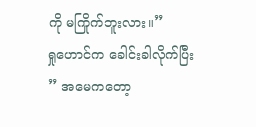ကို မကြိုက်ဘူးလား။”
ရှုဟောင်က ခေါင်းခါလိုက်ပြီး
” အမေကတော့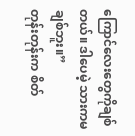ကြောင်လေးတွေကိုချစ်တယ်။ ဒါပေမဲ့ သားကမချစ်ဘူး။”
တုန်းတုန်းက စိတ်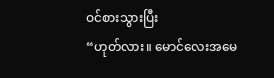ဝင်စားသွားပြီး
“ဟုတ်လား။ မောင်လေးအမေ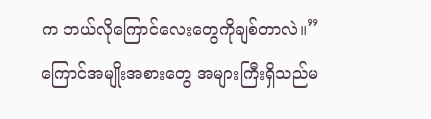က ဘယ်လိုကြောင်လေးတွေကိုချစ်တာလဲ။”
ကြောင်အမျိုးအစားတွေ အများကြီးရှိသည်မ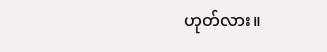ဟုတ်လား။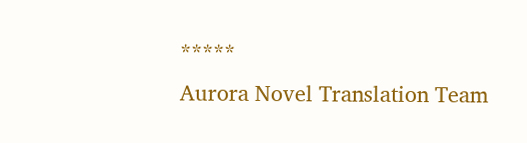*****
Aurora Novel Translation Team